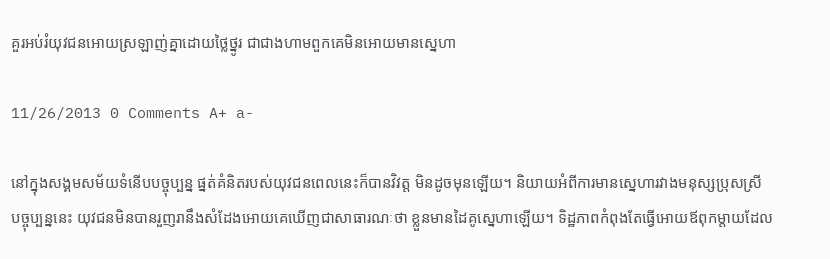គួរអប់រំយុវជនអោយស្រឡាញ់គ្នាដោយថ្លៃថ្នូរ ជាជាងហាមពួកគេមិនអោយមានស្នេហា

11/26/2013 0 Comments A+ a-

នៅក្នុងសង្គមសម័យទំនើបបច្ចុប្បន្ន ផ្នត់គំនិតរបស់យុវជនពេលនេះក៏បានវិវត្ត មិនដូចមុនឡើយ។ និយាយអំពីការមានស្នេហារវាងមនុស្សប្រុសស្រី បច្ចុប្បន្ននេះ យុវជនមិនបានរួញរានឹងសំដែងអោយគេឃើញជាសាធារណៈថា ខ្លួនមានដៃគូស្នេហាឡើយ។ ទិដ្ឋភាពកំពុងតែធ្វើអោយឪពុកម្តាយដែល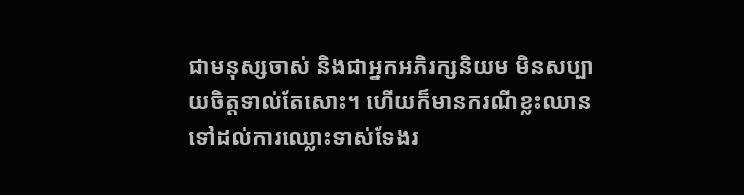ជាមនុស្សចាស់ និងជាអ្នកអភិរក្សនិយម មិនសប្បាយចិត្តទាល់តែសោះ។ ហើយក៏មានករណីខ្លះឈានទៅដល់ការឈ្លោះទាស់ទែងរ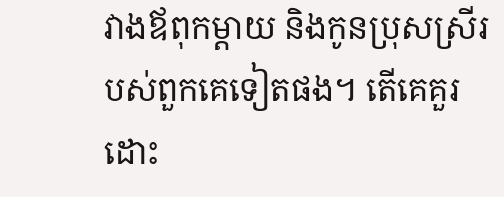វាងឪពុកម្តាយ និងកូនប្រុសស្រីរបស់ពួកគេទៀតផង។ តើគេគួរដោះ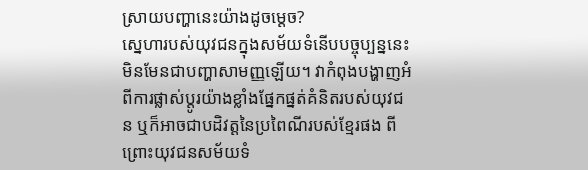ស្រាយបញ្ហានេះយ៉ាងដូចម្តេច?
ស្នេហារបស់យុវជនក្នុងសម័យទំនើបបច្ចុប្បន្ននេះ មិនមែនជាបញ្ហាសាមញ្ញឡើយ។ វាកំពុងបង្ហាញអំពីការផ្លាស់ប្តូរយ៉ាងខ្លាំងផ្នែកផ្នត់គំនិតរបស់យុវជន ឬក៏អាចជាបដិវត្តនៃប្រពៃណីរបស់ខ្មែរផង ពីព្រោះយុវជនសម័យទំ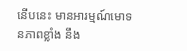នើបនេះ មានអារម្មណ៍មោទនភាពខ្លាំង នឹង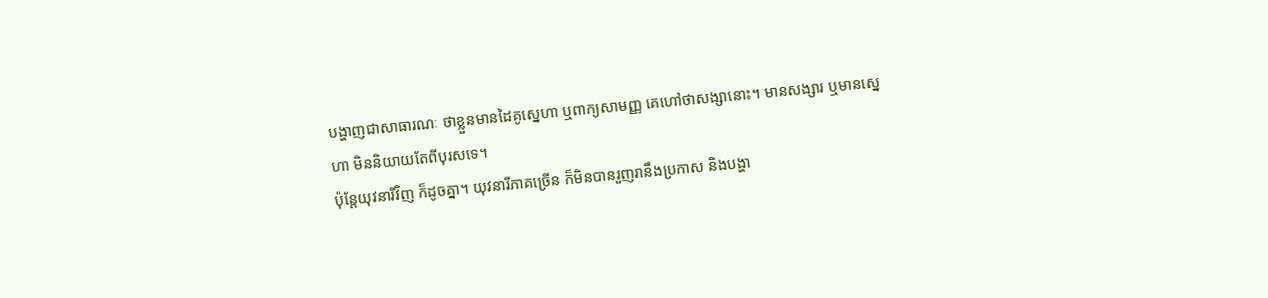បង្ហាញជាសាធារណៈ ថាខ្លួនមានដៃគូស្នេហា ឬពាក្យសាមញ្ញ គេហៅថាសង្សានោះ។ មានសង្សារ ឬមានស្នេហា មិននិយាយតែពីបុរសទេ។
ប៉ុន្តែយុវនារីវិញ ក៏ដូចគ្នា។ យុវនារីភាគច្រើន ក៏មិនបានរួញរានឹងប្រកាស និងបង្ហា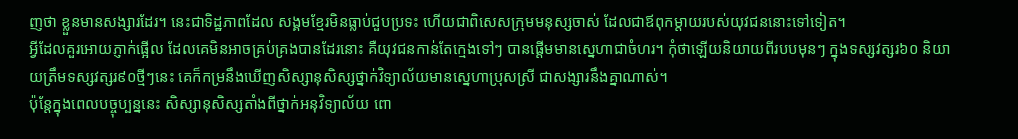ញថា ខ្លួនមានសង្សារដែរ។ នេះជាទិដ្ឋភាពដែល សង្គមខ្មែរមិនធ្លាប់ជួបប្រទះ ហើយជាពិសេសក្រុមមនុស្សចាស់ ដែលជាឪពុកម្តាយរបស់យុវជននោះទៅទៀត។
អ្វីដែលគួរអោយភ្ញាក់ផ្អើល ដែលគេមិនអាចគ្រប់គ្រងបានដែរនោះ គឺយុវជនកាន់តែក្មេងទៅៗ បានផ្តើមមានស្នេហាជាចំហរ។ កុំថាឡើយនិយាយពីរបបមុនៗ ក្នុងទស្សវត្សរ៦០ និយាយត្រឹមទស្សវត្សរ៩០ថ្មីៗនេះ គេក៏កម្រនឹងឃើញសិស្សានុសិស្សថ្នាក់វិទ្យាល័យមានស្នេហាប្រុសស្រី ជាសង្សារនឹងគ្នាណាស់។
ប៉ុន្តែក្នុងពេលបច្ចុប្បន្ននេះ សិស្សានុសិស្សតាំងពីថ្នាក់អនុវិទ្យាល័យ ពោ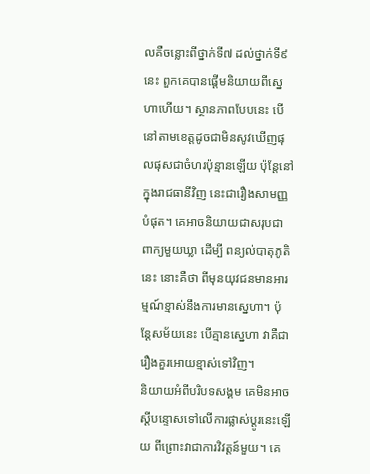លគឺចន្លោះពីថ្នាក់ទី៧ ដល់ថ្នាក់ទី៩នេះ ពួកគេបានផ្តើមនិយាយពីស្នេហាហើយ។ ស្ថានភាពបែបនេះ បើនៅតាមខេត្តដូចជាមិនសូវឃើញផុលផុសជាចំហរប៉ុន្មានឡើយ ប៉ុន្តែនៅក្នុងរាជធានីវិញ នេះជារឿងសាមញ្ញបំផុត។ គេអាចនិយាយជាសរុបជាពាក្យមួយឃ្លា ដើម្បី ពន្យល់បាតុភូតិនេះ នោះគឺថា ពីមុនយុវជនមានអារម្មណ៍ខ្មាស់នឹងការមានស្នេហា។ ប៉ុន្តែសម័យនេះ បើគ្មានស្នេហា វាគឺជារឿងគួរអោយខ្មាស់ទៅវិញ។
និយាយអំពីបរិបទសង្គម គេមិនអាចស្តីបន្ទោសទៅលើការផ្លាស់ប្តូរនេះឡើយ ពីព្រោះវាជាការវិវត្តន៍មួយ។ គេ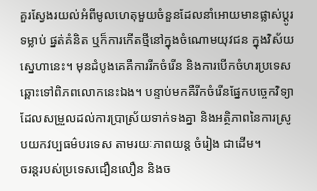គួរស្វែងរយល់អំពីមូលហេតុមួយចំនួនដែលនាំអោយមានផ្លាស់ប្តូរទម្លាប់ ផ្នត់គំនិត ឬក៏ការកើតថ្មីនៅក្នុងចំណោមយុវជន ក្នុងវិស័យស្នេហានេះ។ មុនដំបូងគេគឺការរីកចំរើន និងការបើកចំហរប្រទេសឆ្ពោះទៅពិភពលោកនេះឯង។ បន្ទាប់មកគឺរីកចំរើនផ្នែកបច្ចេកវិទ្យាដែលសម្រួលដល់ការប្រាស្រ័យទាក់ទងគ្នា និងអត្ថិភាពនៃការស្រូបយកវប្បធម៌បរទេស តាមរយៈភាពយន្ត ចំរៀង ជាដើម។
ចរន្តរបស់ប្រទេសជឿនលឿន និងច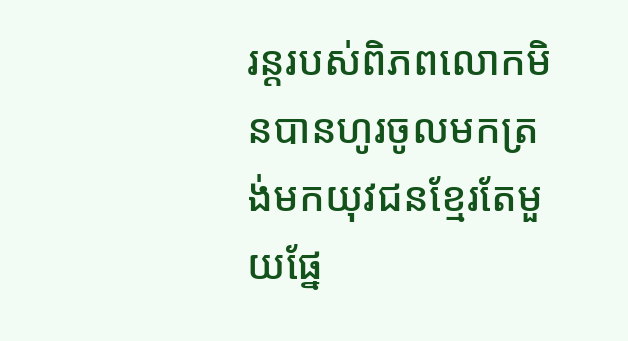រន្តរបស់ពិភពលោកមិនបានហូរចូលមកត្រង់មកយុវជនខ្មែរតែមួយផ្នែ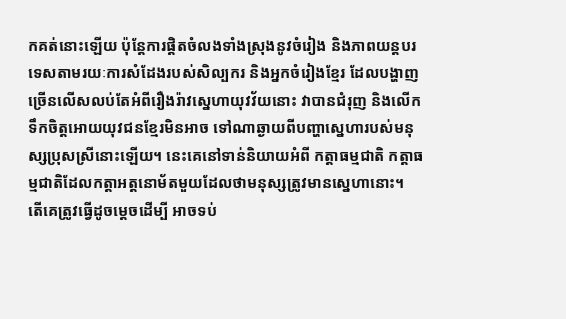កគត់នោះឡើយ ប៉ុន្តែការផ្តិតចំលងទាំងស្រុងនូវចំរៀង និងភាពយន្តបរទេសតាមរយៈការសំដែងរបស់សិល្បករ និងអ្នកចំរៀងខ្មែរ ដែលបង្ហាញច្រើនលើសលប់តែអំពីរឿងរ៉ាវស្នេហាយុវវ័យនោះ វាបានជំរុញ និងលើកទឹកចិត្តអោយយុវជនខ្មែរមិនអាច ទៅណាឆ្ងាយពីបញ្ហាស្នេហារបស់មនុស្សប្រុសស្រីនោះឡើយ។ នេះគេនៅទាន់និយាយអំពី កត្តាធម្មជាតិ កត្តាធម្មជាតិដែលកត្តាអត្តនោម័តមួយដែលថាមនុស្សត្រូវមានស្នេហានោះ។
តើគេត្រូវធ្វើដូចម្តេចដើម្បី អាចទប់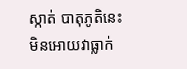ស្កាត់ បាតុភូតិនេះ មិនអោយវាធ្លាក់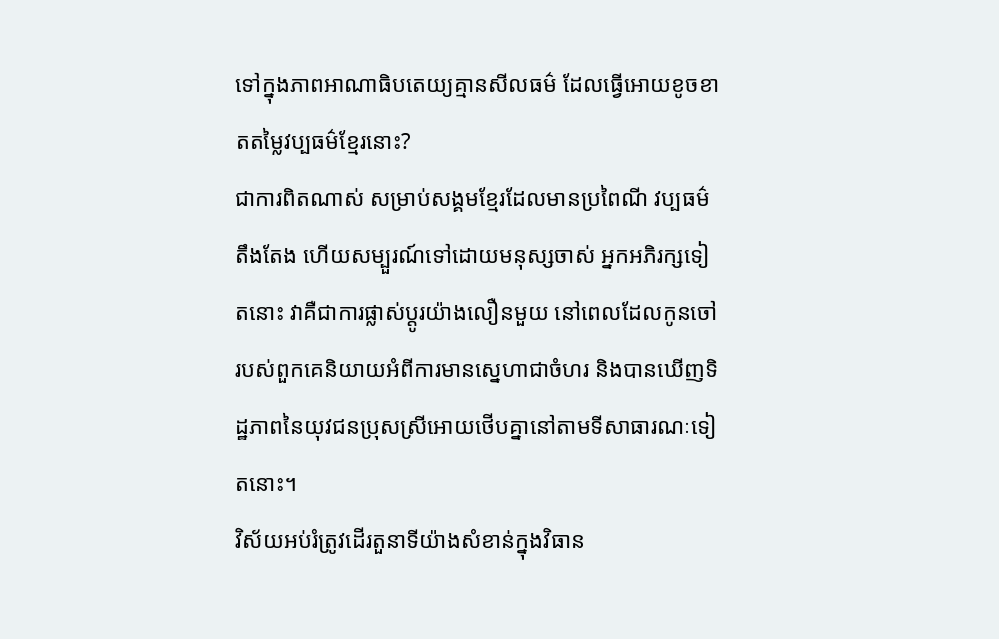ទៅក្នុងភាពអាណាធិបតេយ្យគ្មានសីលធម៌ ដែលធ្វើអោយខូចខាតតម្លៃវប្បធម៌ខ្មែរនោះ?
ជាការពិតណាស់ សម្រាប់សង្គមខ្មែរដែលមានប្រពៃណី វប្បធម៌ តឹងតែង ហើយសម្បួរណ៍ទៅដោយមនុស្សចាស់ អ្នកអភិរក្សទៀតនោះ វាគឺជាការផ្លាស់ប្តូរយ៉ាងលឿនមួយ នៅពេលដែលកូនចៅរបស់ពួកគេនិយាយអំពីការមានស្នេហាជាចំហរ និងបានឃើញទិដ្ឋភាពនៃយុវជនប្រុសស្រីអោយថើបគ្នានៅតាមទីសាធារណៈទៀតនោះ។
វិស័យអប់រំត្រូវដើរតួនាទីយ៉ាងសំខាន់ក្នុងវិធាន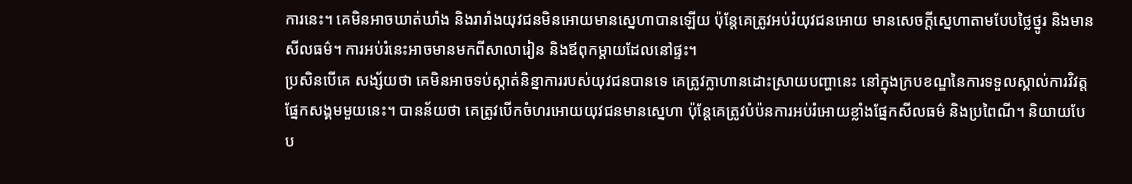ការនេះ។ គេមិនអាចឃាត់ឃាំង និងរារាំងយុវជនមិនអោយមានស្នេហាបានឡើយ ប៉ុន្តែគេត្រូវអប់រំយុវជនអោយ មានសេចក្តីស្នេហាតាមបែបថ្លៃថ្នូរ និងមានសីលធម៌។ ការអប់រំនេះអាចមានមកពីសាលារៀន និងឪពុកម្តាយដែលនៅផ្ទះ។
ប្រសិនបើគេ សង្ស័យថា គេមិនអាចទប់ស្កាត់និន្នាការរបស់យុវជនបានទេ គេត្រូវក្លាហានដោះស្រាយបញ្ហានេះ នៅក្នុងក្របខណ្ឌនៃការទទួលស្គាល់ការវិវត្តផ្នែកសង្គមមួយនេះ។ បានន័យថា គេត្រូវបើកចំហរអោយយុវជនមានស្នេហា ប៉ុន្តែគេត្រូវបំប៉នការអប់រំអោយខ្លាំងផ្នែកសីលធម៌ និងប្រពៃណី។ និយាយបែប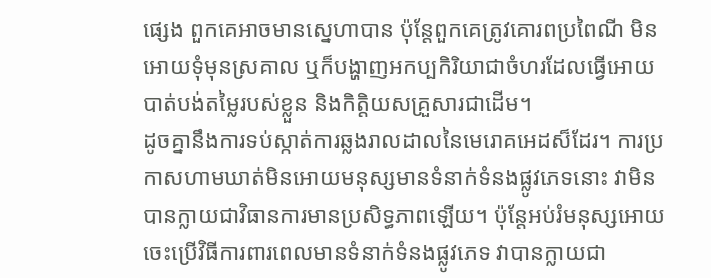ផ្សេង ពួកគេអាចមានស្នេហាបាន ប៉ុន្តែពួកគេត្រូវគោរពប្រពៃណី មិនអោយទុំមុនស្រគាល ឬក៏បង្ហាញអកប្បកិរិយាជាចំហរដែលធ្វើអោយបាត់បង់តម្លៃរបស់ខ្លួន និងកិត្តិយសគ្រួសារជាដើម។
ដូចគ្នានឹងការទប់ស្កាត់ការឆ្លងរាលដាលនៃមេរោគអេដស៏ដែរ។ ការប្រកាសហាមឃាត់មិនអោយមនុស្សមានទំនាក់ទំនងផ្លូវភេទនោះ វាមិនបានក្លាយជាវិធានការមានប្រសិទ្ធភាពឡើយ។ ប៉ុន្តែអប់រំមនុស្សអោយចេះប្រើវិធីការពារពេលមានទំនាក់ទំនងផ្លូវភេទ វាបានក្លាយជា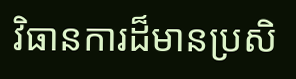វិធានការដ៏មានប្រសិ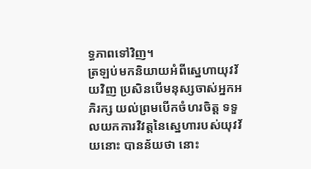ទ្ធភាពទៅវិញ។
ត្រឡប់មកនិយាយអំពីស្នេហាយុវវ័យវិញ ប្រសិនបើមនុស្សចាស់អ្នកអភិរក្ស យល់ព្រមបើកចំហរចិត្ត ទទួលយកការវិវត្តនៃស្នេហារបស់យុវវ័យនោះ បានន័យថា នោះ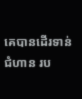គេបានដើរទាន់ជំហាន រប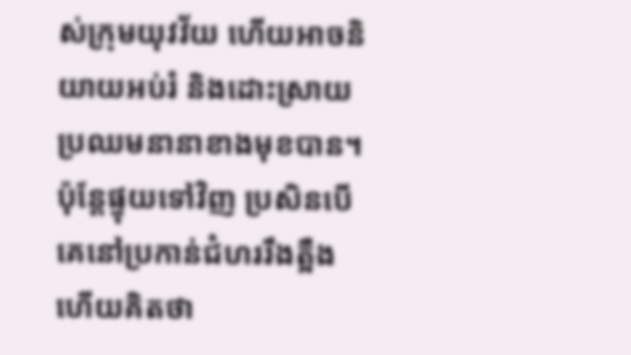ស់ក្រុមយុវវ័យ ហើយអាចនិយាយអប់រំ និងដោះស្រាយប្រឈមនានាខាងមុខបាន។ ប៉ុន្តែផ្ទុយទៅវិញ ប្រសិនបើគេនៅប្រកាន់ជំហររឹងត្អឺង ហើយគិតថា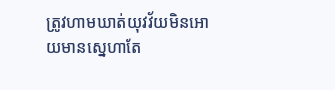ត្រូវហាមឃាត់យុវវ័យមិនអោយមានស្នេហាតែ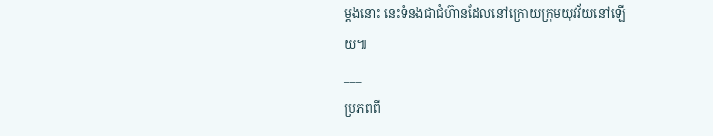ម្តងនោះ នេះទំនងជាជំហ៊ានដែលនៅក្រោយក្រុមយុវវ័យនៅឡើយ៕
___
ប្រភពពី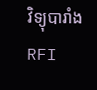វិទ្យុបារាំង RFI